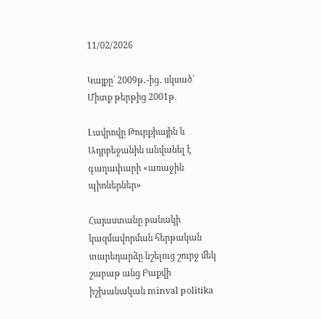11/02/2026

Կայքը՝ 2009թ․-ից․ սկսած՝ Միտք թերթից 2001թ.

Լավրովը Թուրքիային և Ադրբեջանին անվանել է գաղափարի «առաջին պիոներներ»

Հայաստանը բանակի կազմավորման հերթական տարեդարձը նշելուց շուրջ մեկ շաբաթ անց Բաքվի իշխանական minval politika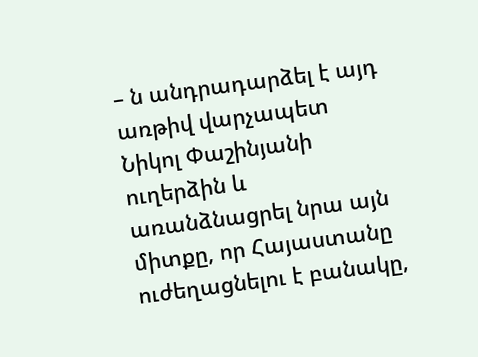– ն անդրադարձել է այդ առթիվ վարչապետ Նիկոլ Փաշինյանի ուղերձին և առանձնացրել նրա այն միտքը, որ Հայաստանը ուժեղացնելու է բանակը,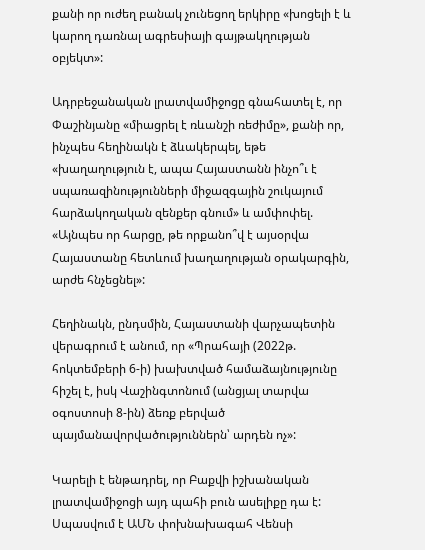քանի որ ուժեղ բանակ չունեցող երկիրը «խոցելի է և կարող դառնալ ագրեսիայի գայթակղության օբյեկտ»:

Ադրբեջանական լրատվամիջոցը գնահատել է, որ Փաշինյանը «միացրել է ռևանշի ռեժիմը», քանի որ, ինչպես հեղինակն է ձևակերպել, եթե «խաղաղություն է, ապա Հայաստանն ինչո՞ւ է սպառազինությունների միջազգային շուկայում հարձակողական զենքեր գնում» և ամփոփել. «Այնպես որ հարցը, թե որքանո՞վ է այսօրվա Հայաստանը հետևում խաղաղության օրակարգին, արժե հնչեցնել»:

Հեղինակն, ընդսմին, Հայաստանի վարչապետին վերագրում է անում, որ «Պրահայի (2022թ. հոկտեմբերի 6-ի) խախտված համաձայնությունը հիշել է, իսկ Վաշինգտոնում (անցյալ տարվա օգոստոսի 8-ին) ձեռք բերված պայմանավորվածություններն՝ արդեն ոչ»:

Կարելի է ենթադրել, որ Բաքվի իշխանական լրատվամիջոցի այդ պահի բուն ասելիքը դա է: Սպասվում է ԱՄՆ փոխնախագահ Վենսի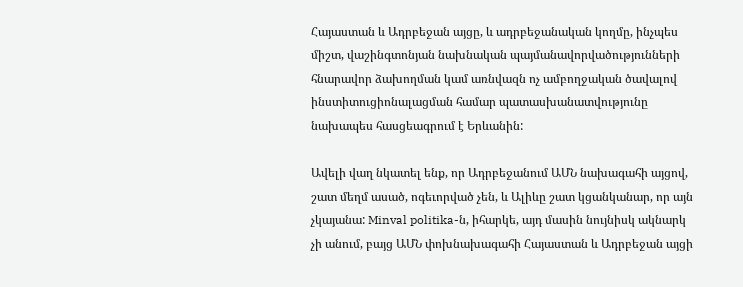Հայաստան և Ադրբեջան այցը, և ադրբեջանական կողմը, ինչպես միշտ, վաշինգտոնյան նախնական պայմանավորվածությունների հնարավոր ձախողման կամ առնվազն ոչ ամբողջական ծավալով ինստիտուցիոնալացման համար պատասխանատվությունը նախապես հասցեագրում է Երևանին:

Ավելի վաղ նկատել ենք, որ Ադրբեջանում ԱՄՆ նախագահի այցով, շատ մեղմ ասած, ոգեւորված չեն, և Ալիևը շատ կցանկանար, որ այն չկայանա: Minval politika-ն, իհարկե, այդ մասին նույնիսկ ակնարկ չի անում, բայց ԱՄՆ փոխնախագահի Հայաստան և Ադրբեջան այցի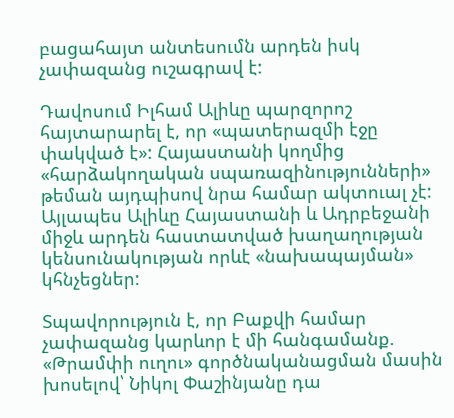բացահայտ անտեսումն արդեն իսկ չափազանց ուշագրավ է:

Դավոսում Իլհամ Ալիևը պարզորոշ հայտարարել է, որ «պատերազմի էջը փակված է»: Հայաստանի կողմից «հարձակողական սպառազինությունների» թեման այդպիսով նրա համար ակտուալ չէ: Այլապես Ալիևը Հայաստանի և Ադրբեջանի միջև արդեն հաստատված խաղաղության կենսունակության որևէ «նախապայման» կհնչեցներ:

Տպավորություն է, որ Բաքվի համար չափազանց կարևոր է մի հանգամանք. «Թրամփի ուղու» գործնականացման մասին խոսելով՝ Նիկոլ Փաշինյանը դա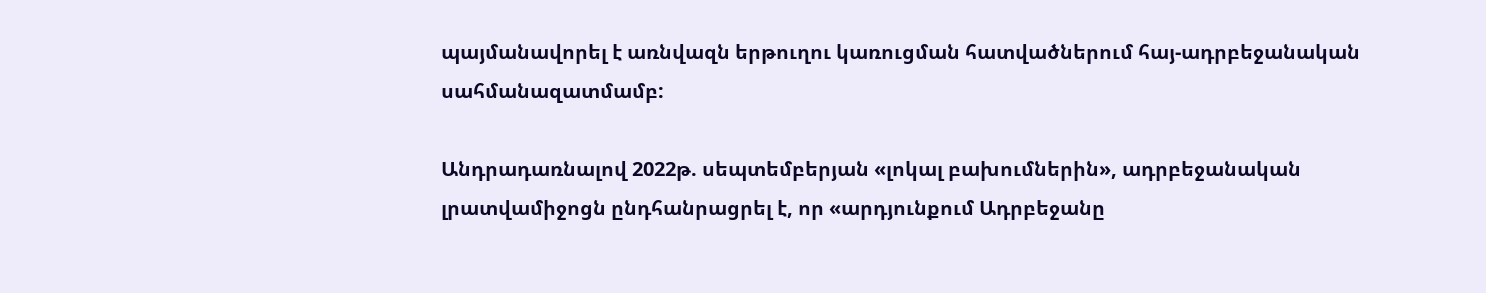պայմանավորել է առնվազն երթուղու կառուցման հատվածներում հայ-ադրբեջանական սահմանազատմամբ:

Անդրադառնալով 2022թ. սեպտեմբերյան «լոկալ բախումներին», ադրբեջանական լրատվամիջոցն ընդհանրացրել է, որ «արդյունքում Ադրբեջանը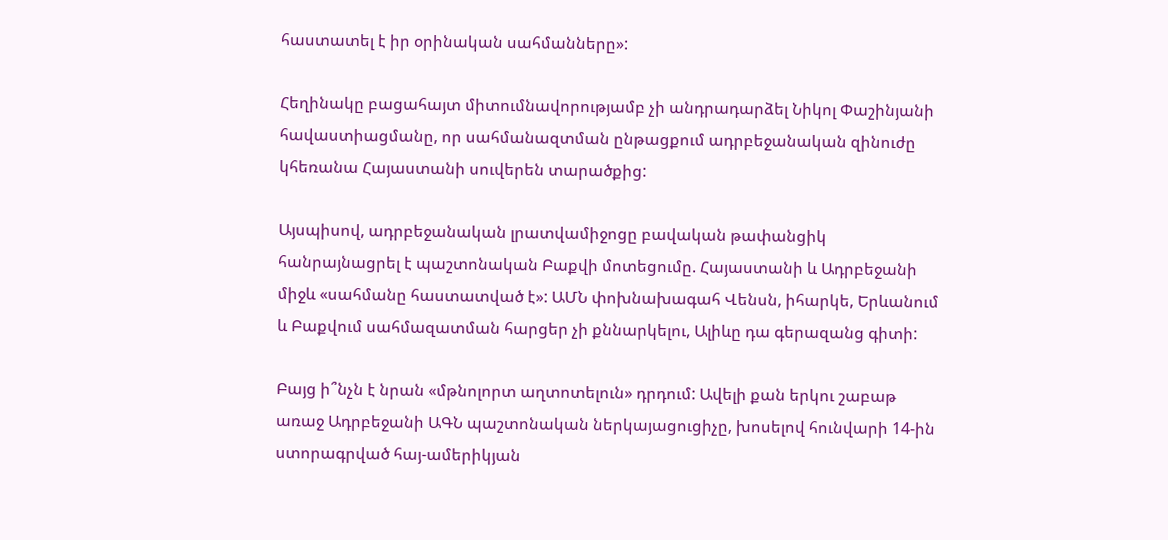հաստատել է իր օրինական սահմանները»:

Հեղինակը բացահայտ միտումնավորությամբ չի անդրադարձել Նիկոլ Փաշինյանի հավաստիացմանը, որ սահմանազտման ընթացքում ադրբեջանական զինուժը կհեռանա Հայաստանի սուվերեն տարածքից:

Այսպիսով, ադրբեջանական լրատվամիջոցը բավական թափանցիկ հանրայնացրել է պաշտոնական Բաքվի մոտեցումը. Հայաստանի և Ադրբեջանի միջև «սահմանը հաստատված է»: ԱՄՆ փոխնախագահ Վենսն, իհարկե, Երևանում և Բաքվում սահմազատման հարցեր չի քննարկելու, Ալիևը դա գերազանց գիտի:

Բայց ի՞նչն է նրան «մթնոլորտ աղտոտելուն» դրդում: Ավելի քան երկու շաբաթ առաջ Ադրբեջանի ԱԳՆ պաշտոնական ներկայացուցիչը, խոսելով հունվարի 14-ին ստորագրված հայ-ամերիկյան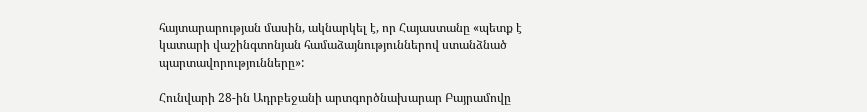հայտարարության մասին, ակնարկել է, որ Հայաստանը «պետք է կատարի վաշինգտոնյան համաձայնություններով ստանձնած պարտավորությունները»:

Հունվարի 28-ին Ադրբեջանի արտգործնախարար Բայրամովը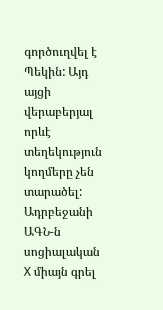գործուղվել է Պեկին: Այդ այցի վերաբերյալ որևէ տեղեկություն կողմերը չեն տարածել: Ադրբեջանի ԱԳՆ-ն սոցիալական X միայն գրել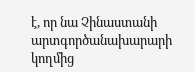է, որ նա Չինաստանի արտգործանախարարի կողմից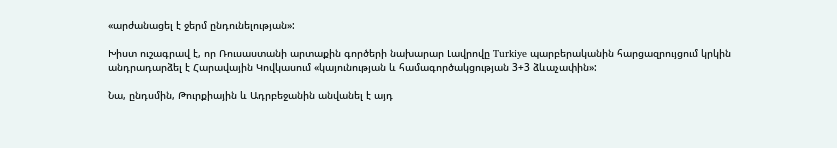«արժանացել է ջերմ ընդունելության»:

Խիստ ուշագրավ է, որ Ռուսաստանի արտաքին գործերի նախարար Լավրովը Turkiye պարբերականին հարցազրույցում կրկին անդրադարձել է Հարավային Կովկասում «կայունության և համագործակցության 3+3 ձևաչափին»:

Նա, ընդսմին, Թուրքիային և Ադրբեջանին անվանել է այդ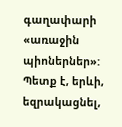գաղափարի «առաջին պիոներներ»: Պետք է, երևի, եզրակացնել,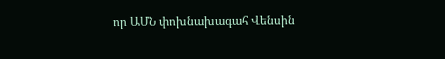որ ԱՄՆ փոխնախագահ Վենսին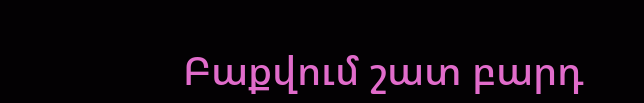Բաքվում շատ բարդ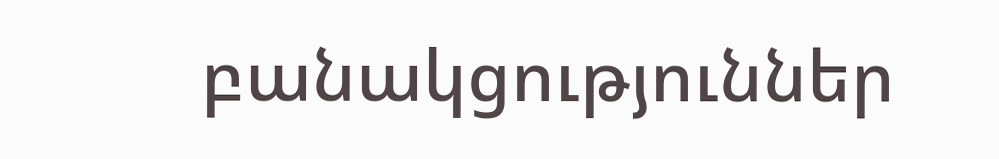բանակցություններ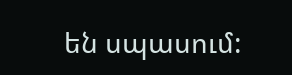են սպասում: